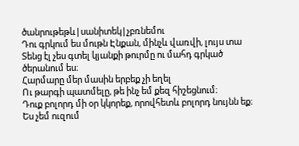ծանրութեթև|սանիտեկ|չբռնեմու
Դու գրկում ես մութն Էնքան, մինչև վառվի, լույս տա
Տենց էլ չես գտել կյանքի թուրմը ու մահդ գրկած ծերանում ես։
Հարմարը մեր մասին երբեք չի եղել
Ու թարգի պատմելը, թե ինչ եմ քեզ հիշեցնում։
Դուք բոլորդ մի օր կկորեք, որովհետև բոլորդ նույնն եք։
Ես չեմ ուզում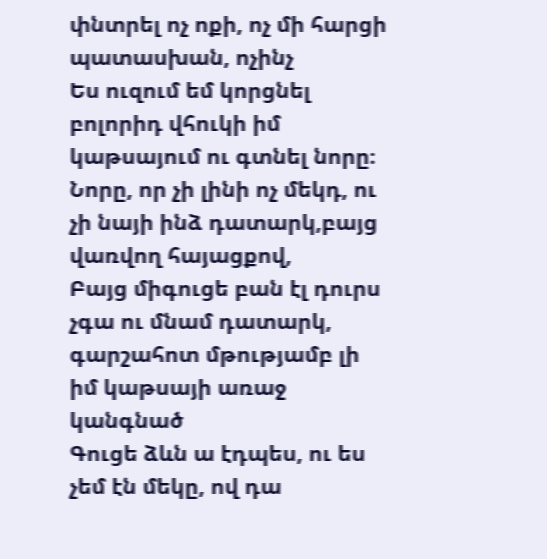փնտրել ոչ ոքի, ոչ մի հարցի պատասխան, ոչինչ
Ես ուզում եմ կորցնել բոլորիդ վհուկի իմ կաթսայում ու գտնել նորը։
Նորը, որ չի լինի ոչ մեկդ, ու չի նայի ինձ դատարկ,բայց վառվող հայացքով,
Բայց միգուցե բան էլ դուրս չգա ու մնամ դատարկ, գարշահոտ մթությամբ լի իմ կաթսայի առաջ կանգնած
Գուցե ձևն ա էդպես, ու ես չեմ էն մեկը, ով դա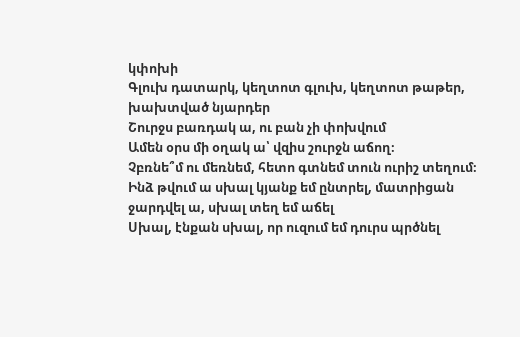կփոխի
Գլուխ դատարկ, կեղտոտ գլուխ, կեղտոտ թաթեր, խախտված նյարդեր
Շուրջս բառդակ ա, ու բան չի փոխվում
Ամեն օրս մի օղակ ա՝ վզիս շուրջն աճող։
Չբռնե՞մ ու մեռնեմ, հետո գտնեմ տուն ուրիշ տեղում։
Ինձ թվում ա սխալ կյանք եմ ընտրել, մատրիցան ջարդվել ա, սխալ տեղ եմ աճել
Սխալ, էնքան սխալ, որ ուզում եմ դուրս պրծնել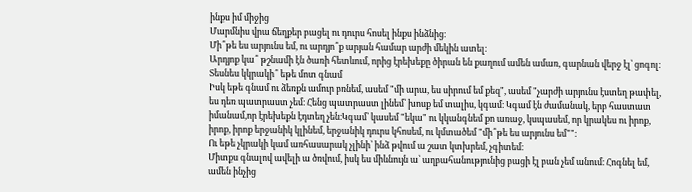ինքս իմ միջից
Մարմնիս վրա ճեղքեր բացել ու դուրս հոսել ինքս ինձնից։
Մի՞թե ես արյունս եմ, ու արդյո՞ք արյան համար արժի մեկին ատել։
Արդյոք կա՞ թշնամի էն ծառի հետևում, որից էրեխեքը ծիրան են քաղում ամեն ամառ, գարնան վերջ էլ՝ ցոգոլ։
Տեսնես կկրակի՞ եթե մոտ գնամ
Իսկ եթե գնամ ու ձեռքն ամուր բռնեմ, ասեմ "մի արա, ես սիրում եմ քեզ", ասեմ "չարժի արյունս էստեղ թափել, ես դեռ պատրաստ չեմ։ Հենց պատրաստ լինեմ՝ խոսք եմ տալիս, կգամ։ Կգամ էն ժամանակ, երբ հաստատ իմանամ,որ էրեխեքն էդտեղ չեն։Կգամ՝ կասեմ "եկա" ու կկանգնեմ քո առաջ, կսպասեմ, որ կրակես ու իրոք, իրոք, իրոք երջանիկ կլինեմ, երջանիկ դուրս կհոսեմ, ու կմտածեմ "մի՞թե ես արյունս եմ""։
Ու եթե չկրակի կամ առհասարակ չլինի՝ ինձ թվում ա շատ կտխրեմ, չգիտեմ։
Միտքս գնալով ավելի ա ծռվում, իսկ ես միևնույն ա՝ աղբահանությունից բացի էլ բան չեմ անում։ Հոգնել եմ, ամեն ինչից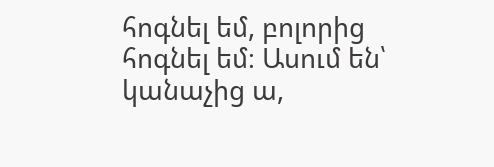հոգնել եմ, բոլորից հոգնել եմ։ Ասում են՝ կանաչից ա,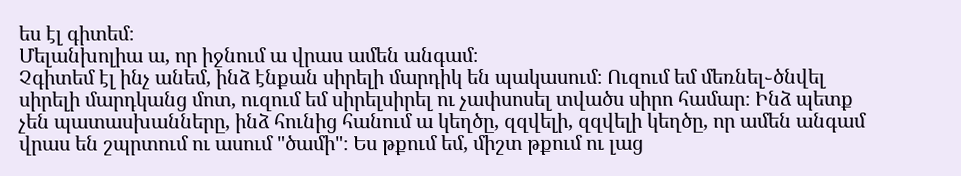ես էլ գիտեմ։
Մելանխոլիա ա, որ իջնում ա վրաս ամեն անգամ։
Չգիտեմ էլ ինչ անեմ, ինձ էնքան սիրելի մարդիկ են պակասում։ Ուզում եմ մեռնել֊ծնվել սիրելի մարդկանց մոտ, ուզում եմ սիրելսիրել ու չափսոսել տվածս սիրո համար։ Ինձ պետք չեն պատասխանները, ինձ հունից հանում ա կեղծը, զզվելի, զզվելի կեղծը, որ ամեն անգամ վրաս են շպրտում ու ասում "ծամի"։ Ես թքում եմ, միշտ թքում ու լաց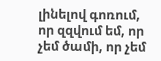լինելով գոռում, որ զզվում եմ, որ չեմ ծամի, որ չեմ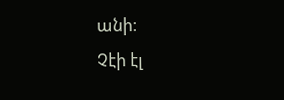անի։
Չէի էլ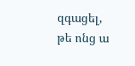զգացել, թե ոնց ա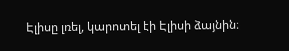Էլիսը լռել, կարոտել էի Էլիսի ձայնին։